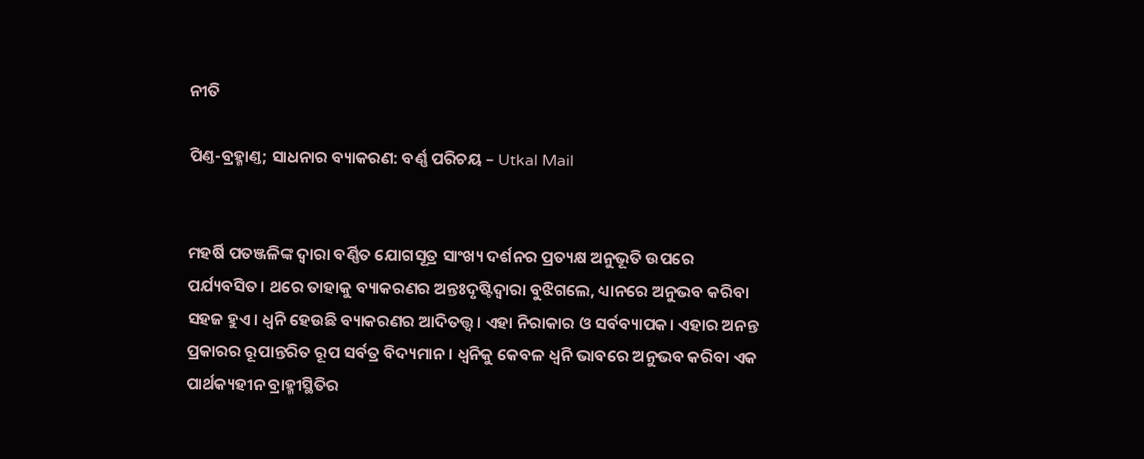ନୀତି

ପିଣ୍ତ-ବ୍ରହ୍ମାଣ୍ତ; ସାଧନାର ବ୍ୟାକରଣ: ବର୍ଣ୍ଣ ପରିଚୟ – Utkal Mail


ମହର୍ଷି ପତଞ୍ଜଳିଙ୍କ ଦ୍ୱାରା ବର୍ଣ୍ଣିତ ଯୋଗସୂତ୍ର ସାଂଖ୍ୟ ଦର୍ଶନର ପ୍ରତ୍ୟକ୍ଷ ଅନୁଭୂତି ଉପରେ ପର୍ଯ୍ୟବସିତ। ଥରେ ତାହାକୁ ବ୍ୟାକରଣର ଅନ୍ତଃଦୃଷ୍ଟିଦ୍ୱାରା ବୁଝିଗଲେ, ଧ୍ୟାନରେ ଅନୁଭବ କରିବା ସହଜ ହୁଏ। ଧ୍ୱନି ହେଉଛି ବ୍ୟାକରଣର ଆଦିତତ୍ତ୍ୱ। ଏହା ନିରାକାର ଓ ସର୍ବବ୍ୟାପକ। ଏହାର ଅନନ୍ତ ପ୍ରକାରର ରୂପାନ୍ତରିତ ରୂପ ସର୍ବତ୍ର ବିଦ୍ୟମାନ। ଧ୍ୱନିକୁ କେବଳ ଧ୍ୱନି ଭାବରେ ଅନୁଭବ କରିବା ଏକ ପାର୍ଥକ୍ୟହୀନ ବ୍ରାହ୍ମୀସ୍ଥିତିର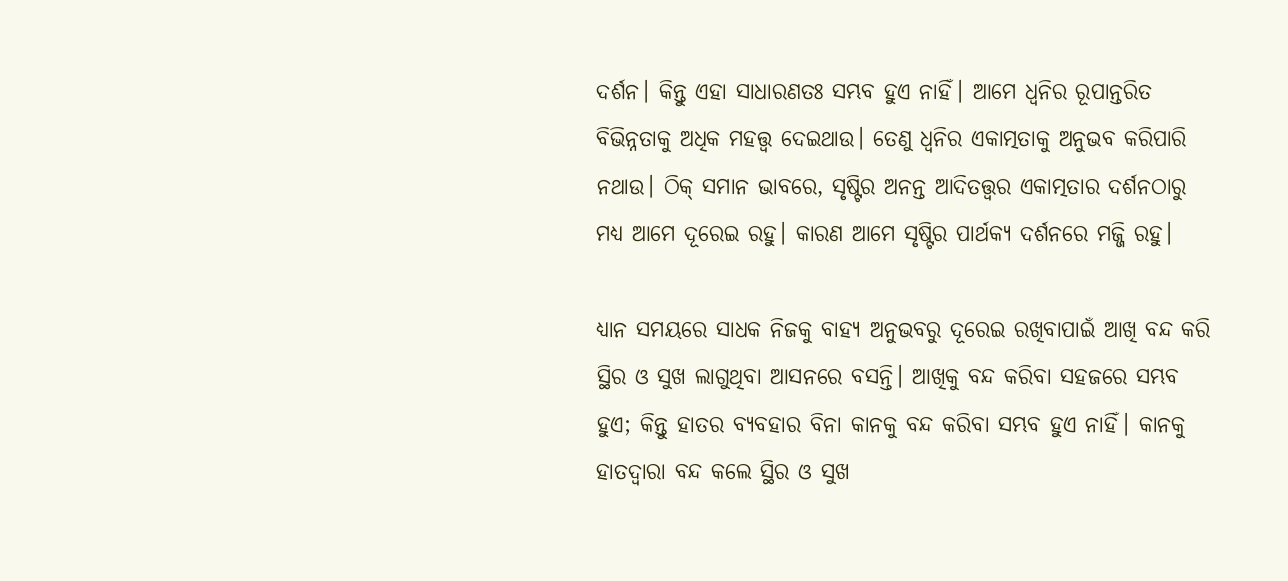ଦର୍ଶନ। କିନ୍ତୁ ଏହା ସାଧାରଣତଃ ସମ୍ଭବ ହୁଏ ନାହିଁ। ଆମେ ଧ୍ୱନିର ରୂପାନ୍ତରିତ ବିଭିନ୍ନତାକୁ ଅଧିକ ମହତ୍ତ୍ୱ ଦେଇଥାଉ। ତେଣୁ ଧ୍ୱନିର ଏକାତ୍ମତାକୁ ଅନୁଭବ କରିପାରି ନଥାଉ। ଠିକ୍ ସମାନ ଭାବରେ, ସୃଷ୍ଟିର ଅନନ୍ତ ଆଦିତତ୍ତ୍ୱର ଏକାତ୍ମତାର ଦର୍ଶନଠାରୁ ମଧ୍ୟ ଆମେ ଦୂରେଇ ରହୁ। କାରଣ ଆମେ ସୃଷ୍ଟିର ପାର୍ଥକ୍ୟ ଦର୍ଶନରେ ମଜ୍ଜି ରହୁ।

ଧ୍ୟାନ ସମୟରେ ସାଧକ ନିଜକୁ ବାହ୍ୟ ଅନୁଭବରୁ ଦୂରେଇ ରଖିବାପାଇଁ ଆଖି ବନ୍ଦ କରି ସ୍ଥିର ଓ ସୁଖ ଲାଗୁଥିବା ଆସନରେ ବସନ୍ତି। ଆଖିକୁ ବନ୍ଦ କରିବା ସହଜରେ ସମ୍ଭବ ହୁଏ; କିନ୍ତୁ ହାତର ବ୍ୟବହାର ବିନା କାନକୁ ବନ୍ଦ କରିବା ସମ୍ଭବ ହୁଏ ନାହିଁ। କାନକୁ ହାତଦ୍ୱାରା ବନ୍ଦ କଲେ ସ୍ଥିର ଓ ସୁଖ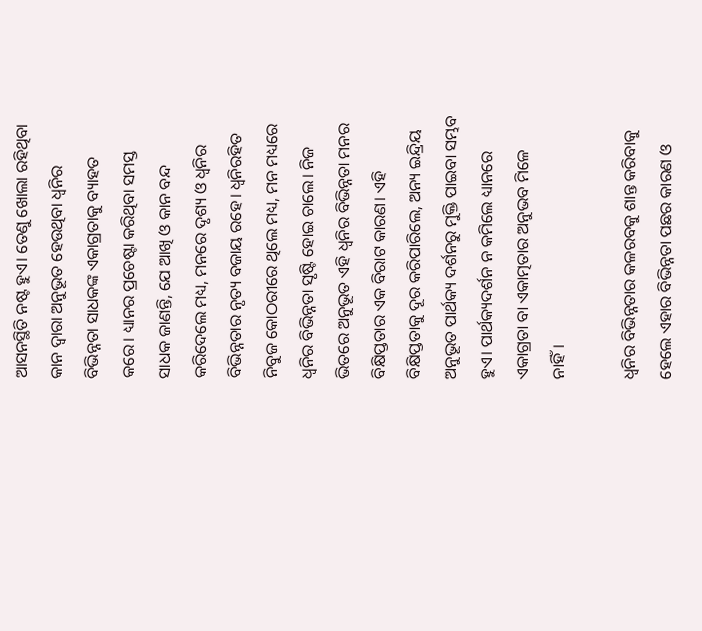ଆସନସ୍ଥିତି ନଷ୍ଟ ହୁଏ। ତେଣୁ ଖୋଲା ରହିଥିବା କାନ ଦ୍ୱାରା ଅନୁଭୂତ ହେଉଥିବା ଧ୍ୱନିର ବିଭିନ୍ନତା ସାଧକଙ୍କ ଏକାଗ୍ରତାକୁ ବ୍ୟାହତ କରେ। ଧ୍ୟାନର ପ୍ରଚେଷ୍ଟା କରିଥିବା ସମସ୍ତ ସାଧକ ଜାଣନ୍ତି, ଯେ ଆଖି ଓ କାନ ବନ୍ଦ କରିଦେଲେ ମଧ୍ୟ, ମନରେ ଦୃଶ୍ୟ ଓ ଧ୍ୱନିର ବିଭିନ୍ନତାର ନୃତ୍ୟ ବଜାୟ ରହେ। ଧ୍ୱନିରହିତ ନିବୁଜ କୋଠରୀରେ ଥିଲେ ମଧ୍ୟ, ମନ ମଧ୍ୟରେ ଧ୍ୱନିର ବିଭିନ୍ନତା ସୃଷ୍ଟି ହୋଇ ଚାଲେ। ନିଜ ଭିତରେ ଅନୁଭୂତ ଏହି ଧ୍ୱନିର ବିଭିନ୍ନତା ମନର ବିକ୍ଷିପ୍ତତାର ଏକ ବିରାଟ କାରଣ। ଏହି ବିକ୍ଷିପ୍ତତାକୁ ଦୂର କରିପାରିଲେ, ଅନ୍ୟ ଇନ୍ଦ୍ରିୟ ଅନୁଭୂତ ପାର୍ଥକ୍ୟ ଦର୍ଶନରୁ ମୁକ୍ତି ପାଇବା ସମ୍ଭବ ହୁଏ। ପାର୍ଥକ୍ୟଦର୍ଶନ ନ କମିଲେ ଧ୍ୟାନରେ ଏକାଗ୍ରତା ବା ଏକାତ୍ମତାର ଅନୁଭବ ମିଳେ ନାହିଁ।

ଧ୍ୱନିର ବିଭିନ୍ନତାର କଳରବକୁ ଶାନ୍ତ କରିବାକୁ ହେଲେ ଏହାର ବିଭିନ୍ନତା ପଛର କାରଣ ଓ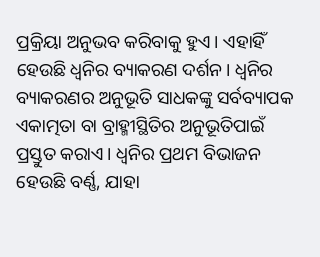ପ୍ରକ୍ରିୟା ଅନୁଭବ କରିବାକୁ ହୁଏ। ଏହାହିଁ ହେଉଛି ଧ୍ୱନିର ବ୍ୟାକରଣ ଦର୍ଶନ। ଧ୍ୱନିର ବ୍ୟାକରଣର ଅନୁଭୂତି ସାଧକଙ୍କୁ ସର୍ବବ୍ୟାପକ ଏକାତ୍ମତା ବା ବ୍ରାହ୍ମୀସ୍ଥିତିର ଅନୁଭୂତିପାଇଁ ପ୍ରସ୍ତୁତ କରାଏ। ଧ୍ୱନିର ପ୍ରଥମ ବିଭାଜନ ହେଉଛି ବର୍ଣ୍ଣ, ଯାହା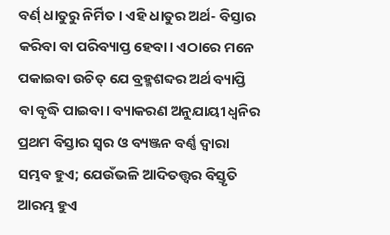ବର୍ଣ‌୍ ଧାତୁରୁ ନିର୍ମିତ। ଏହି ଧାତୁର ଅର୍ଥ- ବିସ୍ତାର କରିବା ବା ପରିବ୍ୟାପ୍ତ ହେବା। ଏଠାରେ ମନେ ପକାଇବା ଉଚିତ୍ ଯେ ବ୍ରହ୍ମଶବ୍ଦର ଅର୍ଥ ବ୍ୟାପ୍ତି ବା ବୃଦ୍ଧି ପାଇବା। ବ୍ୟାକରଣ ଅନୁଯାୟୀ ଧ୍ୱନିର ପ୍ରଥମ ବିସ୍ତାର ସ୍ୱର ଓ ବ୍ୟଞ୍ଜନ ବର୍ଣ୍ଣ ଦ୍ୱାରା ସମ୍ଭବ ହୁଏ; ଯେଉଁଭଳି ଆଦିତତ୍ତ୍ୱର ବିସ୍ତୃତି ଆରମ୍ଭ ହୁଏ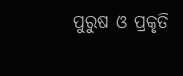ପୁରୁଷ ଓ ପ୍ରକୃତି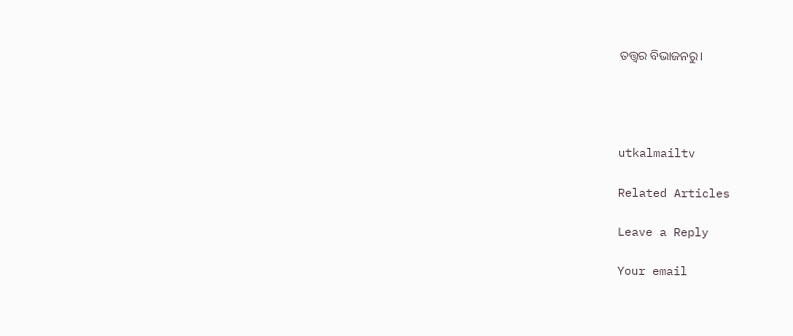ତତ୍ତ୍ୱର ବିଭାଜନରୁ।




utkalmailtv

Related Articles

Leave a Reply

Your email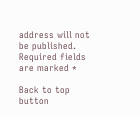address will not be published. Required fields are marked *

Back to top button